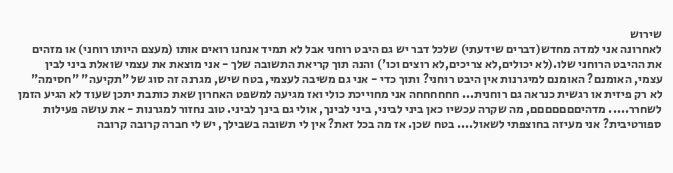שירוש
לאחרונה אני למדה מחדש(דברים שידעתי) שלכל דבר יש גם היבט רוחני אבל לא תמיד אנחנו רואים אותו (מעצם היותו רוחני) או מזהים את ההיבט הרוחני שלו.(לא יכולים,לא צריכים,לא רוצים וכו') והנה תוך קריאת התשובה שלך - אני מוצאת את עצמי שואלת ביני לבין עצמי, האומנם? האומנם למיגרנות אין היבט רוחני? ותוך כדי - אני גם משיבה לעצמי, בטח שיש, מגרנה זה סוג של "תקיעה" "חסימה" לא רק פיזית או רגשית כנראה גם רוחנית... חחחחחחה אני מחוייכת כולי ואז מגיעה למשפט האחרון שאת כותבת יתכן שעוד לא הגיע הזמן לשחרר..... מדהיםםםםםםם, מה שקרה עכשיו כאן ביני לביני, ביני לבינך, אולי גם בינך לביני. טוב נחזור למגרנות - את עושה פעילות ספורטיבית? אני מעיזה בחוצפתי לשאול.... בטח שכן. אז מה בכל זאת? אין לי תשובה בשבילך, יש לי חברה קרובה קרובה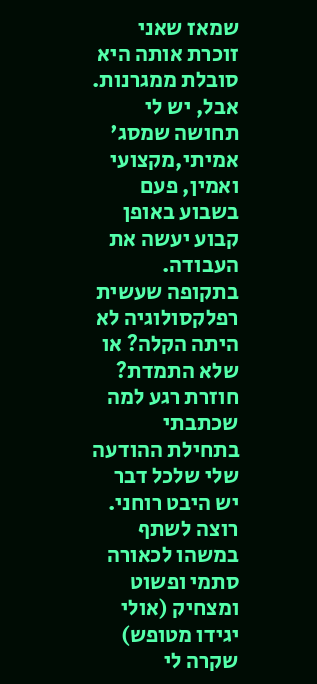שמאז שאני זוכרת אותה היא סובלת ממגרנות. אבל, יש לי תחושה שמסג' אמיתי,מקצועי ואמין, פעם בשבוע באופן קבוע יעשה את העבודה. בתקופה שעשית רפלקסולוגיה לא היתה הקלה? או שלא התמדת? חוזרת רגע למה שכתבתי בתחילת ההודעה שלי שלכל דבר יש היבט רוחני. רוצה לשתף במשהו לכאורה סתמי ופשוט ומצחיק (אולי יגידו מטופש) שקרה לי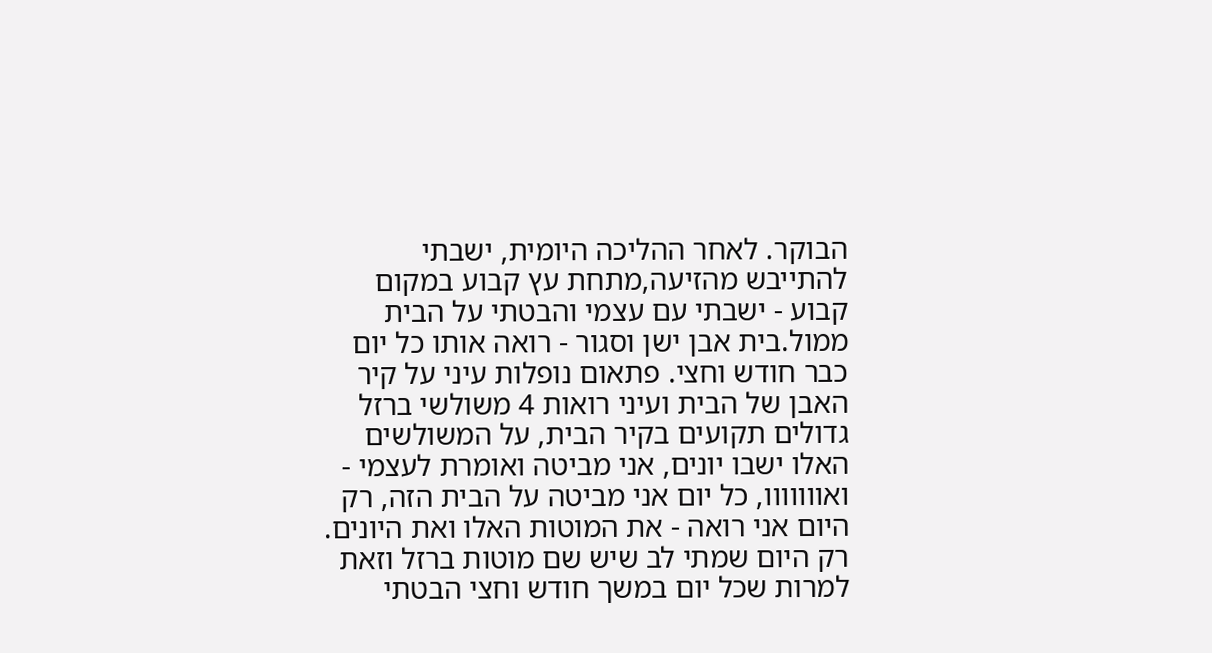הבוקר. לאחר ההליכה היומית, ישבתי להתייבש מהזיעה,מתחת עץ קבוע במקום קבוע - ישבתי עם עצמי והבטתי על הבית ממול.בית אבן ישן וסגור - רואה אותו כל יום כבר חודש וחצי. פתאום נופלות עיני על קיר האבן של הבית ועיני רואות 4 משולשי ברזל גדולים תקועים בקיר הבית, על המשולשים האלו ישבו יונים, אני מביטה ואומרת לעצמי - ואווווווו, כל יום אני מביטה על הבית הזה, רק היום אני רואה - את המוטות האלו ואת היונים. רק היום שמתי לב שיש שם מוטות ברזל וזאת למרות שכל יום במשך חודש וחצי הבטתי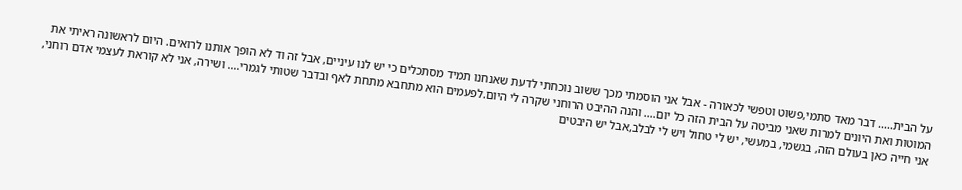על הבית..... דבר מאד סתמי,פשוט וטפשי לכאורה - אבל אני הוסמתי מכך ששוב נוכחתי לדעת שאנחנו תמיד מסתכלים כי יש לנו עיניים, אבל זה וד לא הופך אותנו לרואים. היום לראשונה ראיתי את המוטות ואת היונים למרות שאני מביטה על הבית הזה כל יום.... והנה ההיבט הרוחני שקרה לי היום.לפעמים הוא מתחבא מתחת לאף ובדבר שטותי לגמרי.... ושירה, אני לא קוראת לעצמי אדם רוחני, אני חייה כאן בעולם הזה, בגשמי, במעשי, יש לי טחול ויש לי לבלב,אבל יש היבטים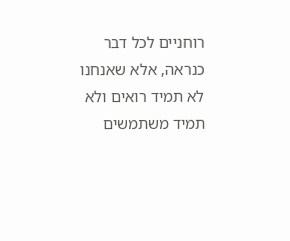רוחניים לכל דבר כנראה, אלא שאנחנו לא תמיד רואים ולא תמיד משתמשים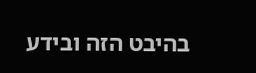בהיבט הזה ובידע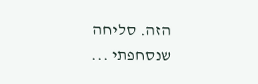הזה. סליחה שנסחפתי ...